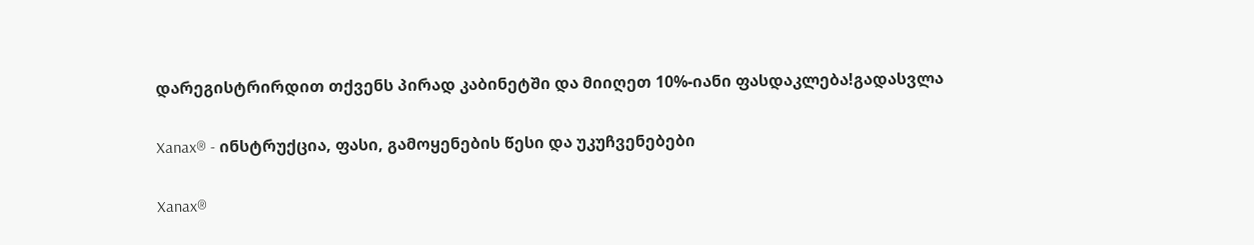დარეგისტრირდით თქვენს პირად კაბინეტში და მიიღეთ 10%-იანი ფასდაკლება!გადასვლა

Xanax® - ინსტრუქცია, ფასი, გამოყენების წესი და უკუჩვენებები

Xanax®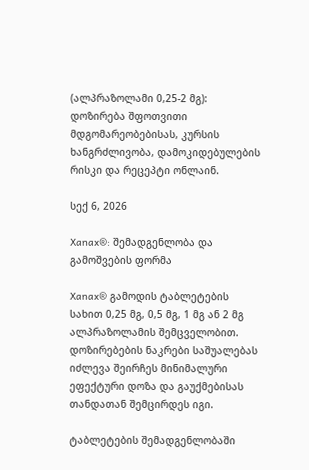(ალპრაზოლამი 0,25-2 მგ): დოზირება შფოთვითი მდგომარეობებისას, კურსის ხანგრძლივობა, დამოკიდებულების რისკი და რეცეპტი ონლაინ.

სექ 6, 2026

Xanax®: შემადგენლობა და გამოშვების ფორმა

Xanax® გამოდის ტაბლეტების სახით 0,25 მგ, 0,5 მგ, 1 მგ ან 2 მგ ალპრაზოლამის შემცველობით. დოზირებების ნაკრები საშუალებას იძლევა შეირჩეს მინიმალური ეფექტური დოზა და გაუქმებისას თანდათან შემცირდეს იგი.

ტაბლეტების შემადგენლობაში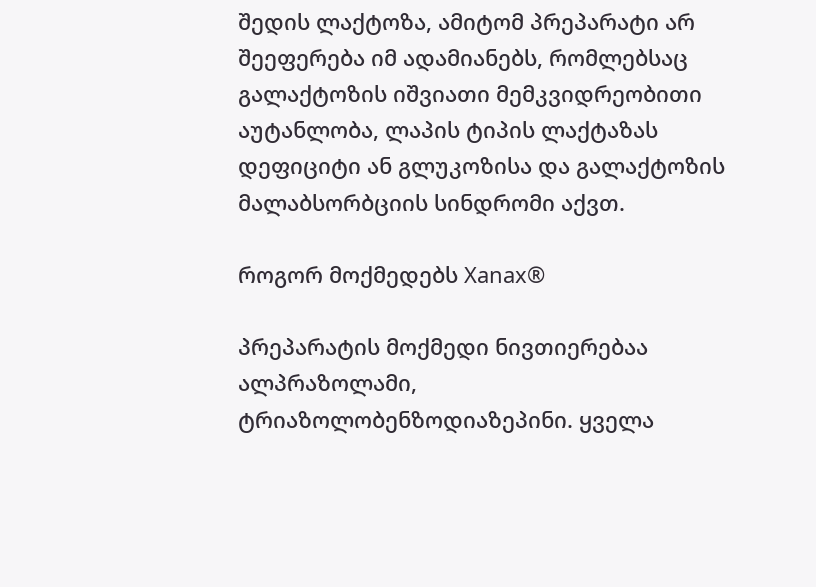შედის ლაქტოზა, ამიტომ პრეპარატი არ შეეფერება იმ ადამიანებს, რომლებსაც გალაქტოზის იშვიათი მემკვიდრეობითი აუტანლობა, ლაპის ტიპის ლაქტაზას დეფიციტი ან გლუკოზისა და გალაქტოზის მალაბსორბციის სინდრომი აქვთ.

როგორ მოქმედებს Xanax®

პრეპარატის მოქმედი ნივთიერებაა ალპრაზოლამი, ტრიაზოლობენზოდიაზეპინი. ყველა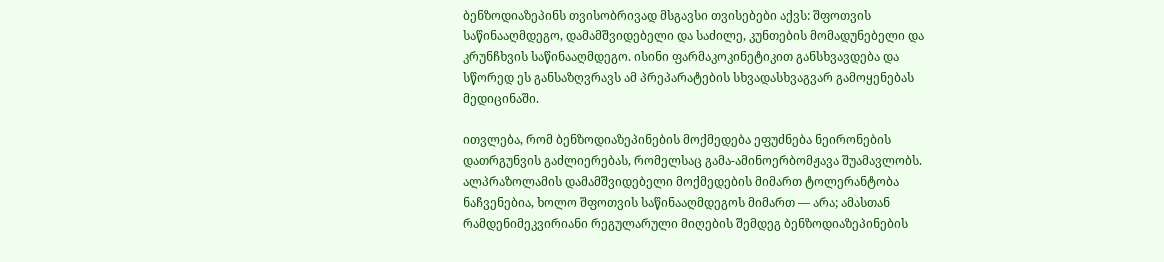ბენზოდიაზეპინს თვისობრივად მსგავსი თვისებები აქვს: შფოთვის საწინააღმდეგო, დამამშვიდებელი და საძილე, კუნთების მომადუნებელი და კრუნჩხვის საწინააღმდეგო. ისინი ფარმაკოკინეტიკით განსხვავდება და სწორედ ეს განსაზღვრავს ამ პრეპარატების სხვადასხვაგვარ გამოყენებას მედიცინაში.

ითვლება, რომ ბენზოდიაზეპინების მოქმედება ეფუძნება ნეირონების დათრგუნვის გაძლიერებას, რომელსაც გამა-ამინოერბომჟავა შუამავლობს. ალპრაზოლამის დამამშვიდებელი მოქმედების მიმართ ტოლერანტობა ნაჩვენებია, ხოლო შფოთვის საწინააღმდეგოს მიმართ — არა; ამასთან რამდენიმეკვირიანი რეგულარული მიღების შემდეგ ბენზოდიაზეპინების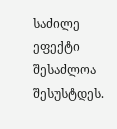საძილე ეფექტი შესაძლოა შესუსტდეს.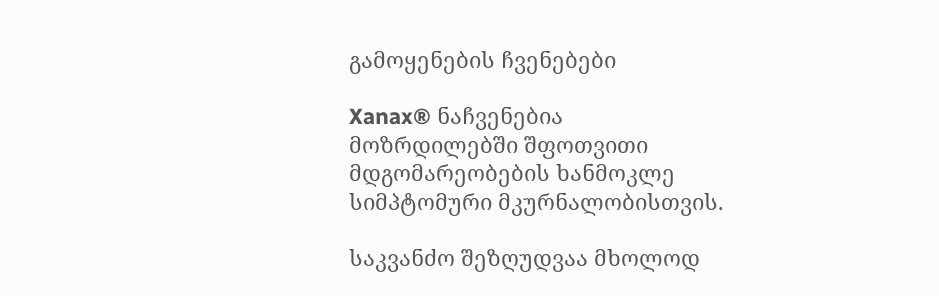გამოყენების ჩვენებები

Xanax® ნაჩვენებია მოზრდილებში შფოთვითი მდგომარეობების ხანმოკლე სიმპტომური მკურნალობისთვის.

საკვანძო შეზღუდვაა მხოლოდ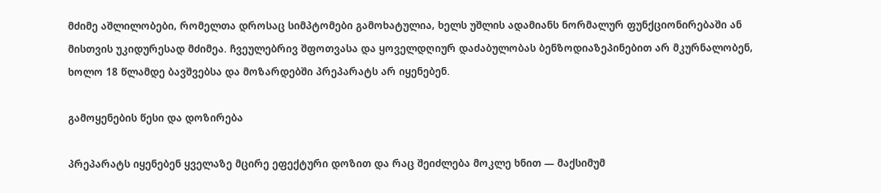მძიმე აშლილობები, რომელთა დროსაც სიმპტომები გამოხატულია, ხელს უშლის ადამიანს ნორმალურ ფუნქციონირებაში ან მისთვის უკიდურესად მძიმეა. ჩვეულებრივ შფოთვასა და ყოველდღიურ დაძაბულობას ბენზოდიაზეპინებით არ მკურნალობენ, ხოლო 18 წლამდე ბავშვებსა და მოზარდებში პრეპარატს არ იყენებენ.

გამოყენების წესი და დოზირება

პრეპარატს იყენებენ ყველაზე მცირე ეფექტური დოზით და რაც შეიძლება მოკლე ხნით — მაქსიმუმ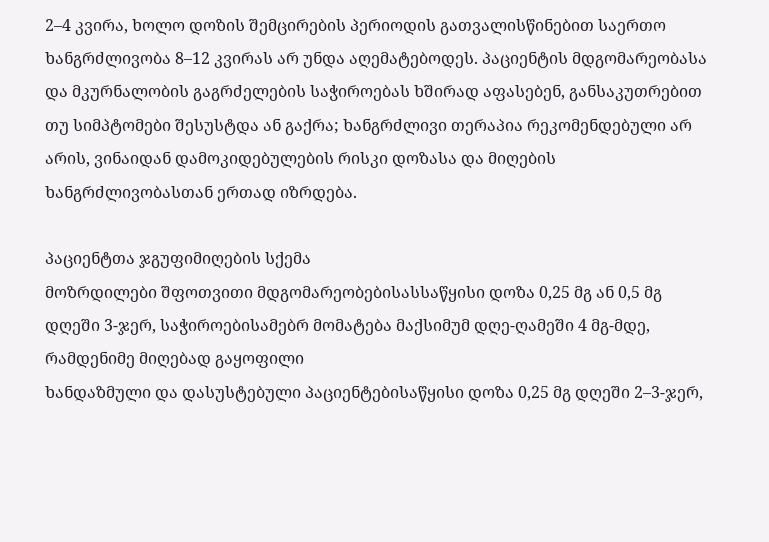2–4 კვირა, ხოლო დოზის შემცირების პერიოდის გათვალისწინებით საერთო ხანგრძლივობა 8–12 კვირას არ უნდა აღემატებოდეს. პაციენტის მდგომარეობასა და მკურნალობის გაგრძელების საჭიროებას ხშირად აფასებენ, განსაკუთრებით თუ სიმპტომები შესუსტდა ან გაქრა; ხანგრძლივი თერაპია რეკომენდებული არ არის, ვინაიდან დამოკიდებულების რისკი დოზასა და მიღების ხანგრძლივობასთან ერთად იზრდება.

პაციენტთა ჯგუფიმიღების სქემა
მოზრდილები შფოთვითი მდგომარეობებისასსაწყისი დოზა 0,25 მგ ან 0,5 მგ დღეში 3-ჯერ, საჭიროებისამებრ მომატება მაქსიმუმ დღე-ღამეში 4 მგ-მდე, რამდენიმე მიღებად გაყოფილი
ხანდაზმული და დასუსტებული პაციენტებისაწყისი დოზა 0,25 მგ დღეში 2–3-ჯერ,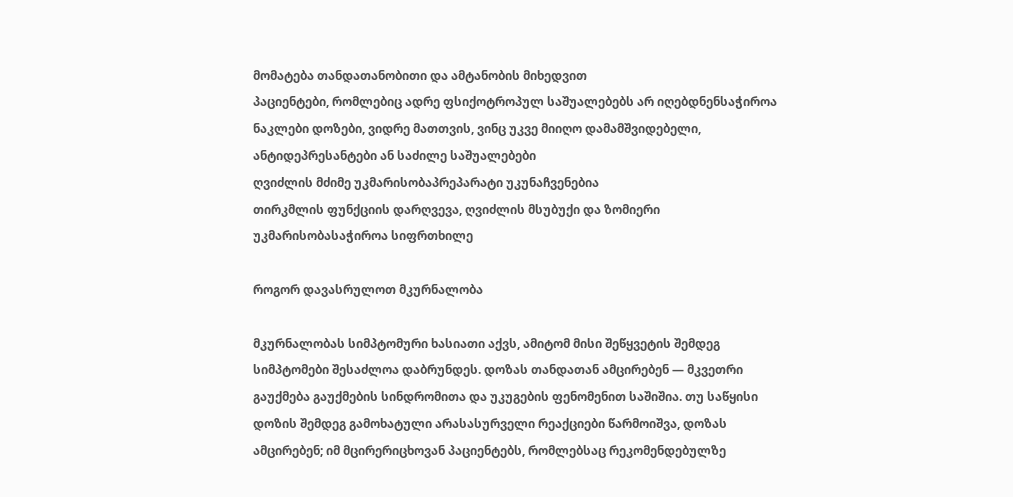მომატება თანდათანობითი და ამტანობის მიხედვით
პაციენტები, რომლებიც ადრე ფსიქოტროპულ საშუალებებს არ იღებდნენსაჭიროა ნაკლები დოზები, ვიდრე მათთვის, ვინც უკვე მიიღო დამამშვიდებელი, ანტიდეპრესანტები ან საძილე საშუალებები
ღვიძლის მძიმე უკმარისობაპრეპარატი უკუნაჩვენებია
თირკმლის ფუნქციის დარღვევა, ღვიძლის მსუბუქი და ზომიერი უკმარისობასაჭიროა სიფრთხილე

როგორ დავასრულოთ მკურნალობა

მკურნალობას სიმპტომური ხასიათი აქვს, ამიტომ მისი შეწყვეტის შემდეგ სიმპტომები შესაძლოა დაბრუნდეს. დოზას თანდათან ამცირებენ — მკვეთრი გაუქმება გაუქმების სინდრომითა და უკუგების ფენომენით საშიშია. თუ საწყისი დოზის შემდეგ გამოხატული არასასურველი რეაქციები წარმოიშვა, დოზას ამცირებენ; იმ მცირერიცხოვან პაციენტებს, რომლებსაც რეკომენდებულზე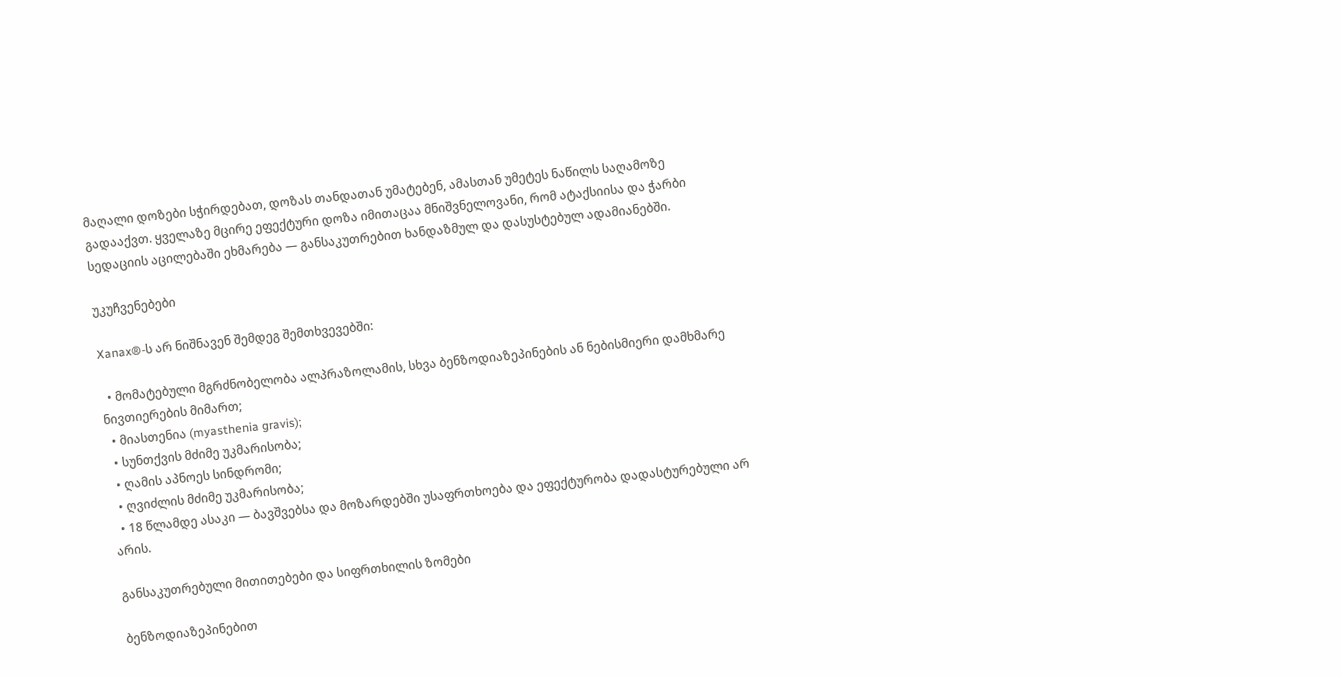მაღალი დოზები სჭირდებათ, დოზას თანდათან უმატებენ, ამასთან უმეტეს ნაწილს საღამოზე გადააქვთ. ყველაზე მცირე ეფექტური დოზა იმითაცაა მნიშვნელოვანი, რომ ატაქსიისა და ჭარბი სედაციის აცილებაში ეხმარება — განსაკუთრებით ხანდაზმულ და დასუსტებულ ადამიანებში.

უკუჩვენებები

Xanax®-ს არ ნიშნავენ შემდეგ შემთხვევებში:

  • მომატებული მგრძნობელობა ალპრაზოლამის, სხვა ბენზოდიაზეპინების ან ნებისმიერი დამხმარე ნივთიერების მიმართ;
  • მიასთენია (myasthenia gravis);
  • სუნთქვის მძიმე უკმარისობა;
  • ღამის აპნოეს სინდრომი;
  • ღვიძლის მძიმე უკმარისობა;
  • 18 წლამდე ასაკი — ბავშვებსა და მოზარდებში უსაფრთხოება და ეფექტურობა დადასტურებული არ არის.

განსაკუთრებული მითითებები და სიფრთხილის ზომები

ბენზოდიაზეპინებით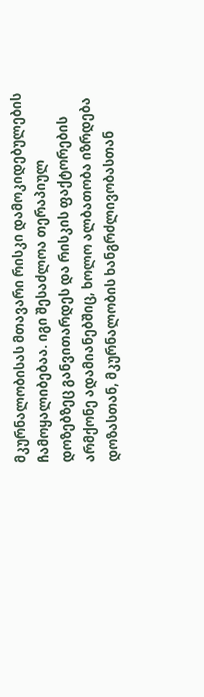მკურნალობისას მთავარი რისკი დამოკიდებულების ჩამოყალიბებაა. იგი შესაძლოა თერაპიულ დოზებზეც განვითარდეს და რისკის ფაქტორების არმქონე ადამიანებშიც, ხოლო ალბათობა იზრდება დოზასთან, მკურნალობის ხანგრძლივობასთან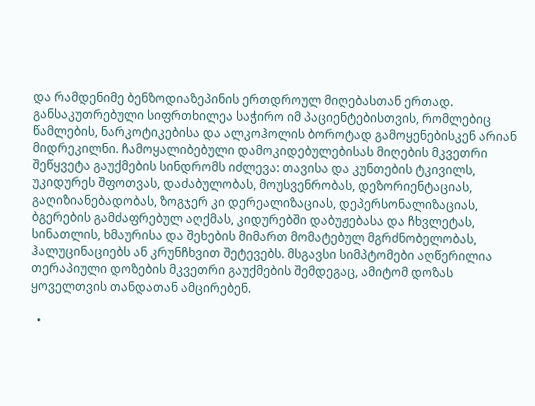და რამდენიმე ბენზოდიაზეპინის ერთდროულ მიღებასთან ერთად. განსაკუთრებული სიფრთხილეა საჭირო იმ პაციენტებისთვის, რომლებიც წამლების, ნარკოტიკებისა და ალკოჰოლის ბოროტად გამოყენებისკენ არიან მიდრეკილნი. ჩამოყალიბებული დამოკიდებულებისას მიღების მკვეთრი შეწყვეტა გაუქმების სინდრომს იძლევა: თავისა და კუნთების ტკივილს, უკიდურეს შფოთვას, დაძაბულობას, მოუსვენრობას, დეზორიენტაციას, გაღიზიანებადობას, ზოგჯერ კი დერეალიზაციას, დეპერსონალიზაციას, ბგერების გამძაფრებულ აღქმას, კიდურებში დაბუჟებასა და ჩხვლეტას, სინათლის, ხმაურისა და შეხების მიმართ მომატებულ მგრძნობელობას, ჰალუცინაციებს ან კრუნჩხვით შეტევებს. მსგავსი სიმპტომები აღწერილია თერაპიული დოზების მკვეთრი გაუქმების შემდეგაც, ამიტომ დოზას ყოველთვის თანდათან ამცირებენ.

  •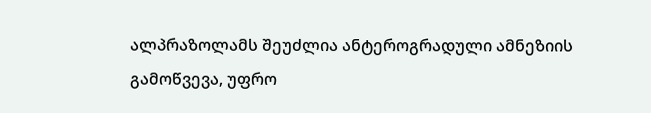ალპრაზოლამს შეუძლია ანტეროგრადული ამნეზიის გამოწვევა, უფრო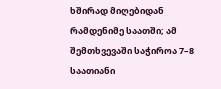ხშირად მიღებიდან რამდენიმე საათში; ამ შემთხვევაში საჭიროა 7–8 საათიანი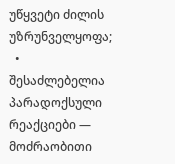უწყვეტი ძილის უზრუნველყოფა;
  • შესაძლებელია პარადოქსული რეაქციები — მოძრაობითი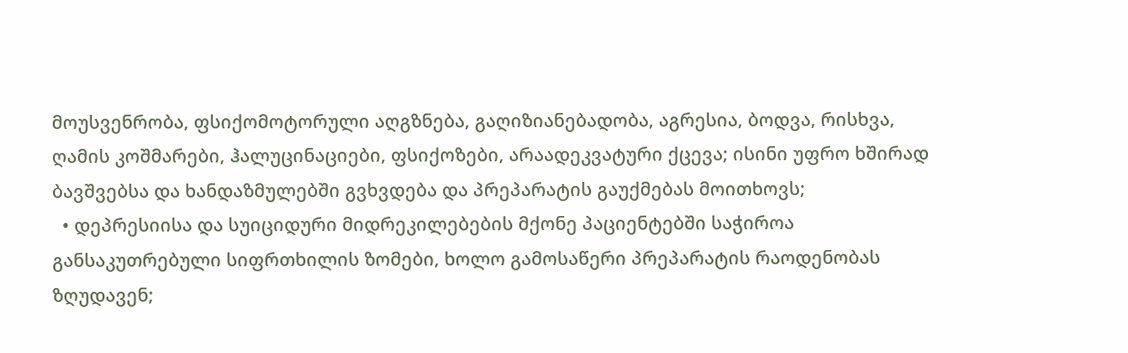მოუსვენრობა, ფსიქომოტორული აღგზნება, გაღიზიანებადობა, აგრესია, ბოდვა, რისხვა, ღამის კოშმარები, ჰალუცინაციები, ფსიქოზები, არაადეკვატური ქცევა; ისინი უფრო ხშირად ბავშვებსა და ხანდაზმულებში გვხვდება და პრეპარატის გაუქმებას მოითხოვს;
  • დეპრესიისა და სუიციდური მიდრეკილებების მქონე პაციენტებში საჭიროა განსაკუთრებული სიფრთხილის ზომები, ხოლო გამოსაწერი პრეპარატის რაოდენობას ზღუდავენ;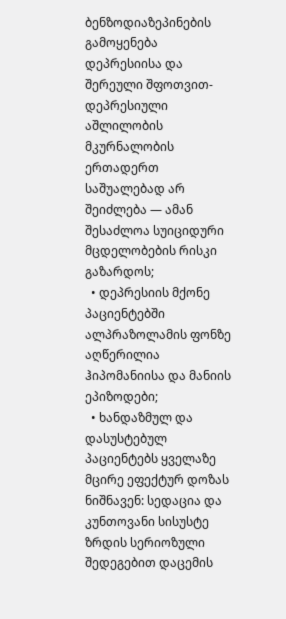ბენზოდიაზეპინების გამოყენება დეპრესიისა და შერეული შფოთვით-დეპრესიული აშლილობის მკურნალობის ერთადერთ საშუალებად არ შეიძლება — ამან შესაძლოა სუიციდური მცდელობების რისკი გაზარდოს;
  • დეპრესიის მქონე პაციენტებში ალპრაზოლამის ფონზე აღწერილია ჰიპომანიისა და მანიის ეპიზოდები;
  • ხანდაზმულ და დასუსტებულ პაციენტებს ყველაზე მცირე ეფექტურ დოზას ნიშნავენ: სედაცია და კუნთოვანი სისუსტე ზრდის სერიოზული შედეგებით დაცემის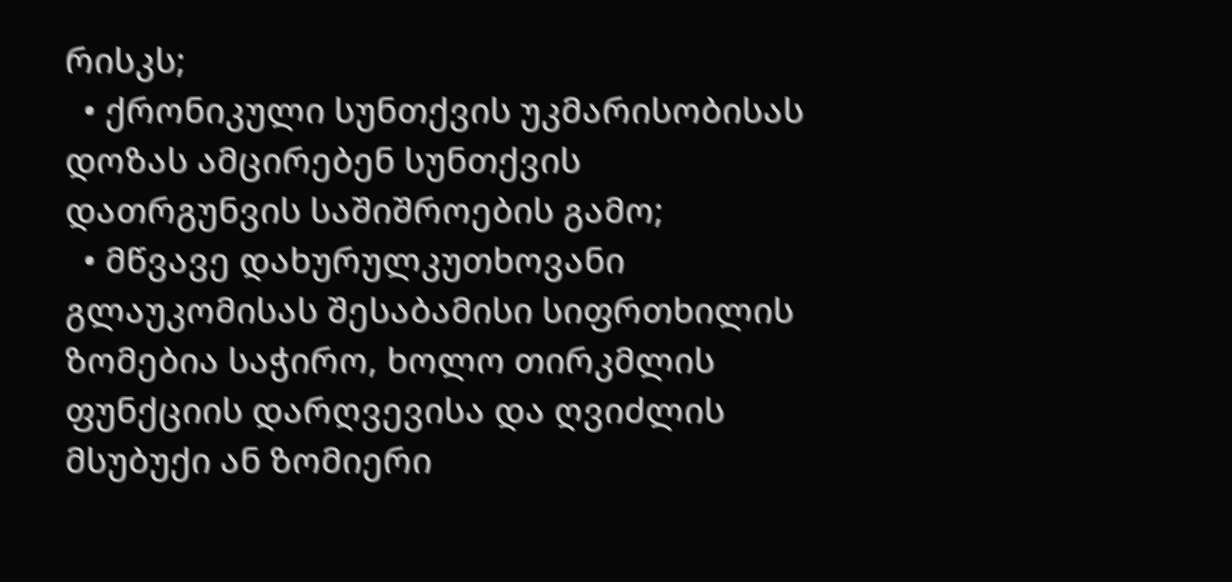რისკს;
  • ქრონიკული სუნთქვის უკმარისობისას დოზას ამცირებენ სუნთქვის დათრგუნვის საშიშროების გამო;
  • მწვავე დახურულკუთხოვანი გლაუკომისას შესაბამისი სიფრთხილის ზომებია საჭირო, ხოლო თირკმლის ფუნქციის დარღვევისა და ღვიძლის მსუბუქი ან ზომიერი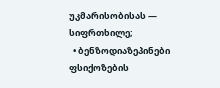უკმარისობისას — სიფრთხილე;
  • ბენზოდიაზეპინები ფსიქოზების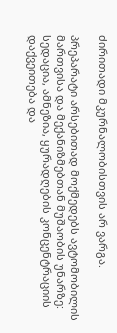ძირითადი მკურნალობისთვის არ ვარგა.

პრეპარატი არსებითად მოქმედებს ავტომობილის მართვისა და მექანიზმებთან მუშაობის უნარზე: სედაცია, ამნეზია, ყურადღების კონცენტრაციის დაქვეითება და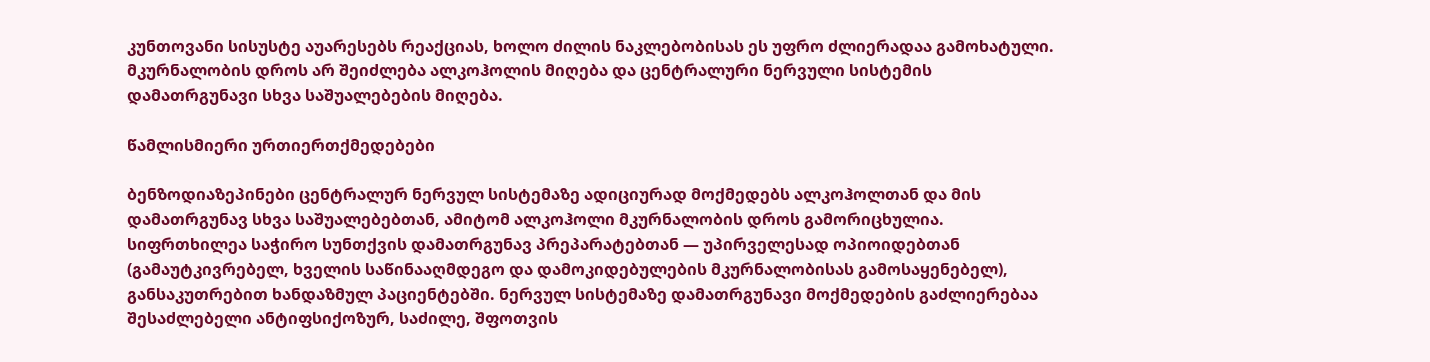კუნთოვანი სისუსტე აუარესებს რეაქციას, ხოლო ძილის ნაკლებობისას ეს უფრო ძლიერადაა გამოხატული. მკურნალობის დროს არ შეიძლება ალკოჰოლის მიღება და ცენტრალური ნერვული სისტემის დამათრგუნავი სხვა საშუალებების მიღება.

წამლისმიერი ურთიერთქმედებები

ბენზოდიაზეპინები ცენტრალურ ნერვულ სისტემაზე ადიციურად მოქმედებს ალკოჰოლთან და მის დამათრგუნავ სხვა საშუალებებთან, ამიტომ ალკოჰოლი მკურნალობის დროს გამორიცხულია. სიფრთხილეა საჭირო სუნთქვის დამათრგუნავ პრეპარატებთან — უპირველესად ოპიოიდებთან (გამაუტკივრებელ, ხველის საწინააღმდეგო და დამოკიდებულების მკურნალობისას გამოსაყენებელ), განსაკუთრებით ხანდაზმულ პაციენტებში. ნერვულ სისტემაზე დამათრგუნავი მოქმედების გაძლიერებაა შესაძლებელი ანტიფსიქოზურ, საძილე, შფოთვის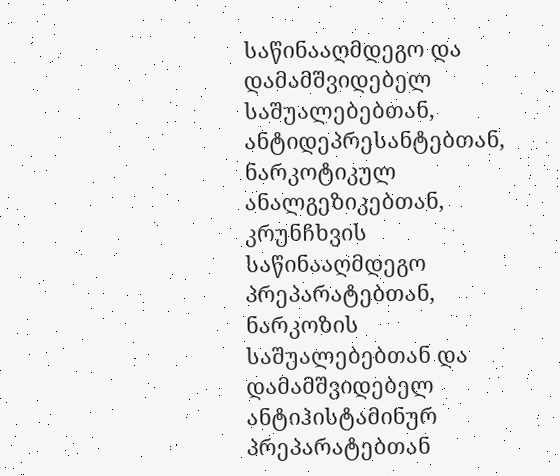საწინააღმდეგო და დამამშვიდებელ საშუალებებთან, ანტიდეპრესანტებთან, ნარკოტიკულ ანალგეზიკებთან, კრუნჩხვის საწინააღმდეგო პრეპარატებთან, ნარკოზის საშუალებებთან და დამამშვიდებელ ანტიჰისტამინურ პრეპარატებთან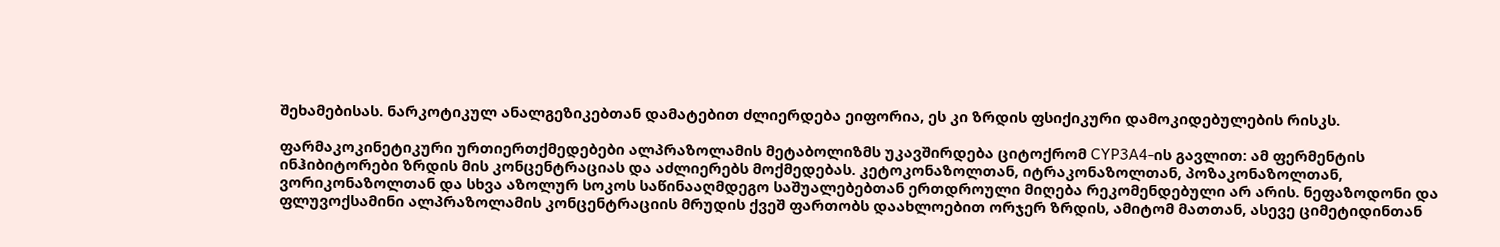შეხამებისას. ნარკოტიკულ ანალგეზიკებთან დამატებით ძლიერდება ეიფორია, ეს კი ზრდის ფსიქიკური დამოკიდებულების რისკს.

ფარმაკოკინეტიკური ურთიერთქმედებები ალპრაზოლამის მეტაბოლიზმს უკავშირდება ციტოქრომ CYP3A4-ის გავლით: ამ ფერმენტის ინჰიბიტორები ზრდის მის კონცენტრაციას და აძლიერებს მოქმედებას. კეტოკონაზოლთან, იტრაკონაზოლთან, პოზაკონაზოლთან, ვორიკონაზოლთან და სხვა აზოლურ სოკოს საწინააღმდეგო საშუალებებთან ერთდროული მიღება რეკომენდებული არ არის. ნეფაზოდონი და ფლუვოქსამინი ალპრაზოლამის კონცენტრაციის მრუდის ქვეშ ფართობს დაახლოებით ორჯერ ზრდის, ამიტომ მათთან, ასევე ციმეტიდინთან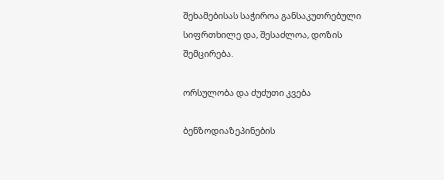შეხამებისას საჭიროა განსაკუთრებული სიფრთხილე და, შესაძლოა, დოზის შემცირება.

ორსულობა და ძუძუთი კვება

ბენზოდიაზეპინების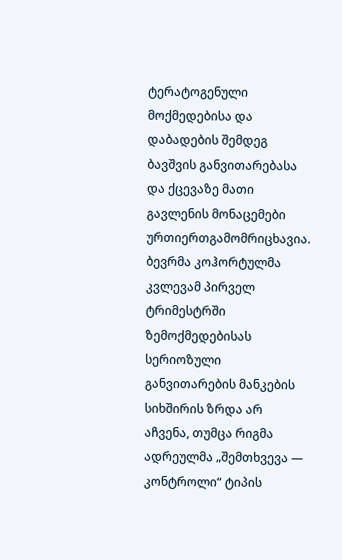ტერატოგენული მოქმედებისა და დაბადების შემდეგ ბავშვის განვითარებასა და ქცევაზე მათი გავლენის მონაცემები ურთიერთგამომრიცხავია. ბევრმა კოჰორტულმა კვლევამ პირველ ტრიმესტრში ზემოქმედებისას სერიოზული განვითარების მანკების სიხშირის ზრდა არ აჩვენა, თუმცა რიგმა ადრეულმა „შემთხვევა — კონტროლი“ ტიპის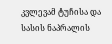კვლევამ ტუჩისა და სასის ნაპრალის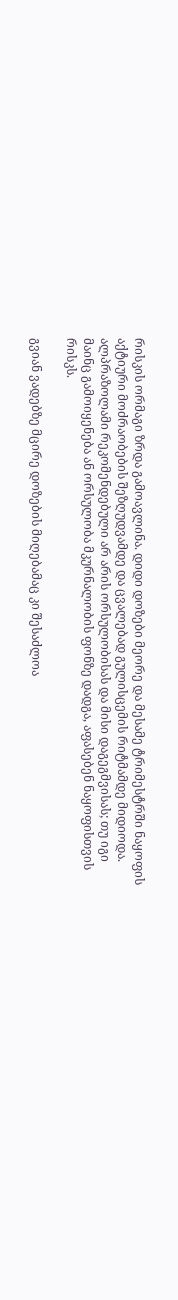რისკის ორმაგი ზრდა გამოავლინა. დიდი დოზები მეორე და მესამე ტრიმესტრში ნაყოფის აქტიური მოძრაობების შეზღუდვამდე და ცვალებად გულისცემის რიტმამდე მიდიოდა. ალპრაზოლამი რეკომენდებული არ არის ორსულობისას და მისი დაგეგმვისას; თუ იგი მაინც გამოიყენება ან ორსულობა მკურნალობის ფონზე დადგა, აფასებენ ნაყოფისთვის რისკს.

გვიან ვადებზე მცირე დოზების მიღებამაც კი შესაძლოა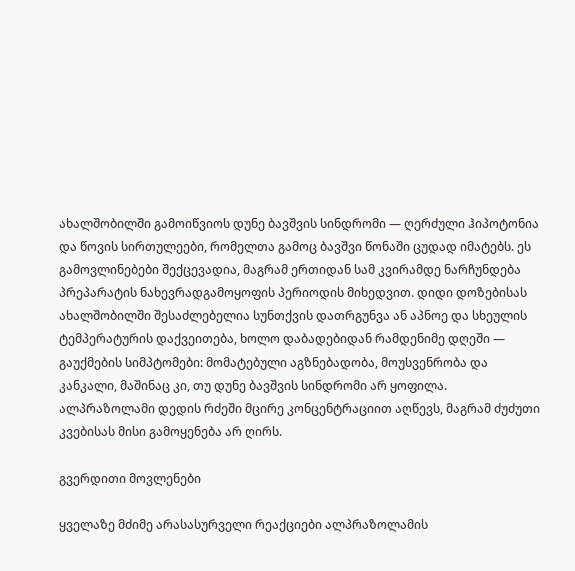ახალშობილში გამოიწვიოს დუნე ბავშვის სინდრომი — ღერძული ჰიპოტონია და წოვის სირთულეები, რომელთა გამოც ბავშვი წონაში ცუდად იმატებს. ეს გამოვლინებები შექცევადია, მაგრამ ერთიდან სამ კვირამდე ნარჩუნდება პრეპარატის ნახევრადგამოყოფის პერიოდის მიხედვით. დიდი დოზებისას ახალშობილში შესაძლებელია სუნთქვის დათრგუნვა ან აპნოე და სხეულის ტემპერატურის დაქვეითება, ხოლო დაბადებიდან რამდენიმე დღეში — გაუქმების სიმპტომები: მომატებული აგზნებადობა, მოუსვენრობა და კანკალი, მაშინაც კი, თუ დუნე ბავშვის სინდრომი არ ყოფილა. ალპრაზოლამი დედის რძეში მცირე კონცენტრაციით აღწევს, მაგრამ ძუძუთი კვებისას მისი გამოყენება არ ღირს.

გვერდითი მოვლენები

ყველაზე მძიმე არასასურველი რეაქციები ალპრაზოლამის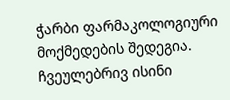ჭარბი ფარმაკოლოგიური მოქმედების შედეგია. ჩვეულებრივ ისინი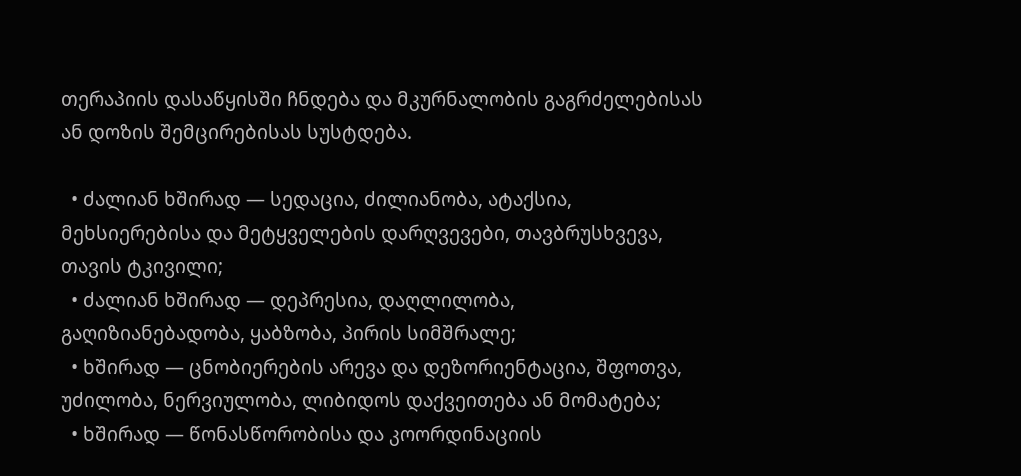თერაპიის დასაწყისში ჩნდება და მკურნალობის გაგრძელებისას ან დოზის შემცირებისას სუსტდება.

  • ძალიან ხშირად — სედაცია, ძილიანობა, ატაქსია, მეხსიერებისა და მეტყველების დარღვევები, თავბრუსხვევა, თავის ტკივილი;
  • ძალიან ხშირად — დეპრესია, დაღლილობა, გაღიზიანებადობა, ყაბზობა, პირის სიმშრალე;
  • ხშირად — ცნობიერების არევა და დეზორიენტაცია, შფოთვა, უძილობა, ნერვიულობა, ლიბიდოს დაქვეითება ან მომატება;
  • ხშირად — წონასწორობისა და კოორდინაციის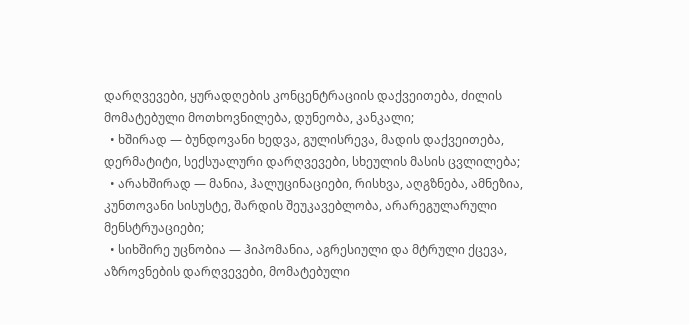დარღვევები, ყურადღების კონცენტრაციის დაქვეითება, ძილის მომატებული მოთხოვნილება, დუნეობა, კანკალი;
  • ხშირად — ბუნდოვანი ხედვა, გულისრევა, მადის დაქვეითება, დერმატიტი, სექსუალური დარღვევები, სხეულის მასის ცვლილება;
  • არახშირად — მანია, ჰალუცინაციები, რისხვა, აღგზნება, ამნეზია, კუნთოვანი სისუსტე, შარდის შეუკავებლობა, არარეგულარული მენსტრუაციები;
  • სიხშირე უცნობია — ჰიპომანია, აგრესიული და მტრული ქცევა, აზროვნების დარღვევები, მომატებული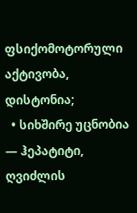ფსიქომოტორული აქტივობა, დისტონია;
  • სიხშირე უცნობია — ჰეპატიტი, ღვიძლის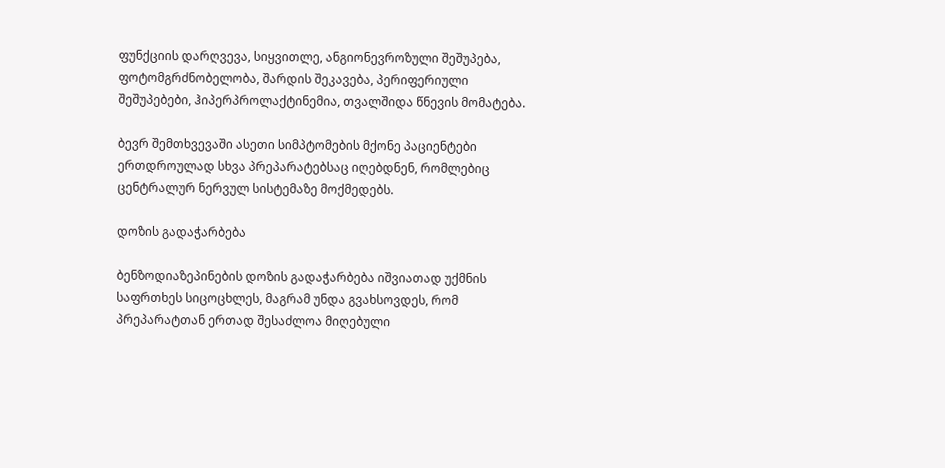ფუნქციის დარღვევა, სიყვითლე, ანგიონევროზული შეშუპება, ფოტომგრძნობელობა, შარდის შეკავება, პერიფერიული შეშუპებები, ჰიპერპროლაქტინემია, თვალშიდა წნევის მომატება.

ბევრ შემთხვევაში ასეთი სიმპტომების მქონე პაციენტები ერთდროულად სხვა პრეპარატებსაც იღებდნენ, რომლებიც ცენტრალურ ნერვულ სისტემაზე მოქმედებს.

დოზის გადაჭარბება

ბენზოდიაზეპინების დოზის გადაჭარბება იშვიათად უქმნის საფრთხეს სიცოცხლეს, მაგრამ უნდა გვახსოვდეს, რომ პრეპარატთან ერთად შესაძლოა მიღებული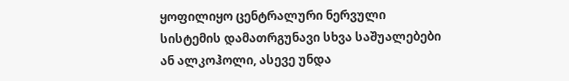ყოფილიყო ცენტრალური ნერვული სისტემის დამათრგუნავი სხვა საშუალებები ან ალკოჰოლი, ასევე უნდა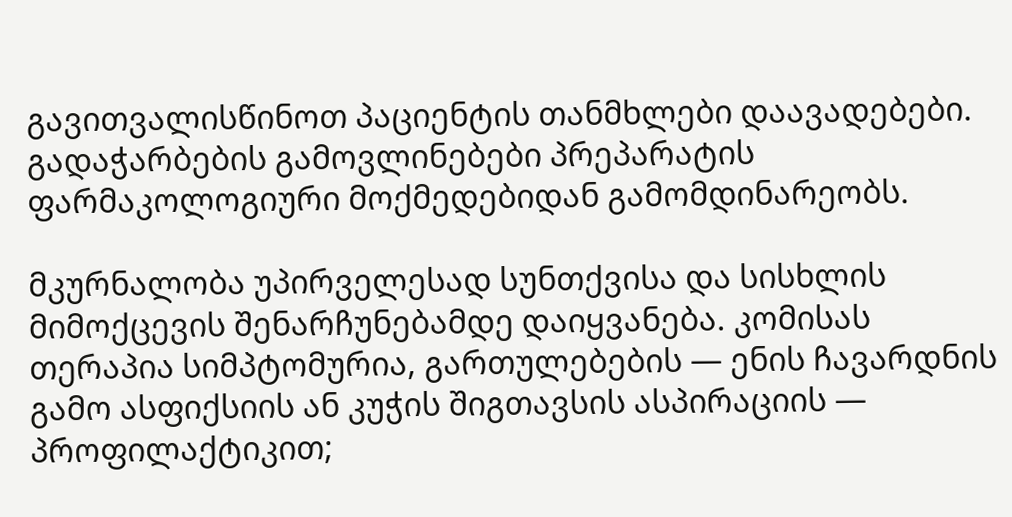გავითვალისწინოთ პაციენტის თანმხლები დაავადებები. გადაჭარბების გამოვლინებები პრეპარატის ფარმაკოლოგიური მოქმედებიდან გამომდინარეობს.

მკურნალობა უპირველესად სუნთქვისა და სისხლის მიმოქცევის შენარჩუნებამდე დაიყვანება. კომისას თერაპია სიმპტომურია, გართულებების — ენის ჩავარდნის გამო ასფიქსიის ან კუჭის შიგთავსის ასპირაციის — პროფილაქტიკით;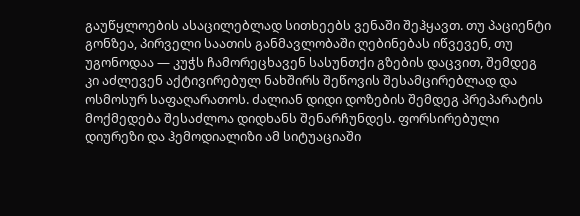გაუწყლოების ასაცილებლად სითხეებს ვენაში შეჰყავთ. თუ პაციენტი გონზეა, პირველი საათის განმავლობაში ღებინებას იწვევენ, თუ უგონოდაა — კუჭს ჩამორეცხავენ სასუნთქი გზების დაცვით, შემდეგ კი აძლევენ აქტივირებულ ნახშირს შეწოვის შესამცირებლად და ოსმოსურ საფაღარათოს. ძალიან დიდი დოზების შემდეგ პრეპარატის მოქმედება შესაძლოა დიდხანს შენარჩუნდეს. ფორსირებული დიურეზი და ჰემოდიალიზი ამ სიტუაციაში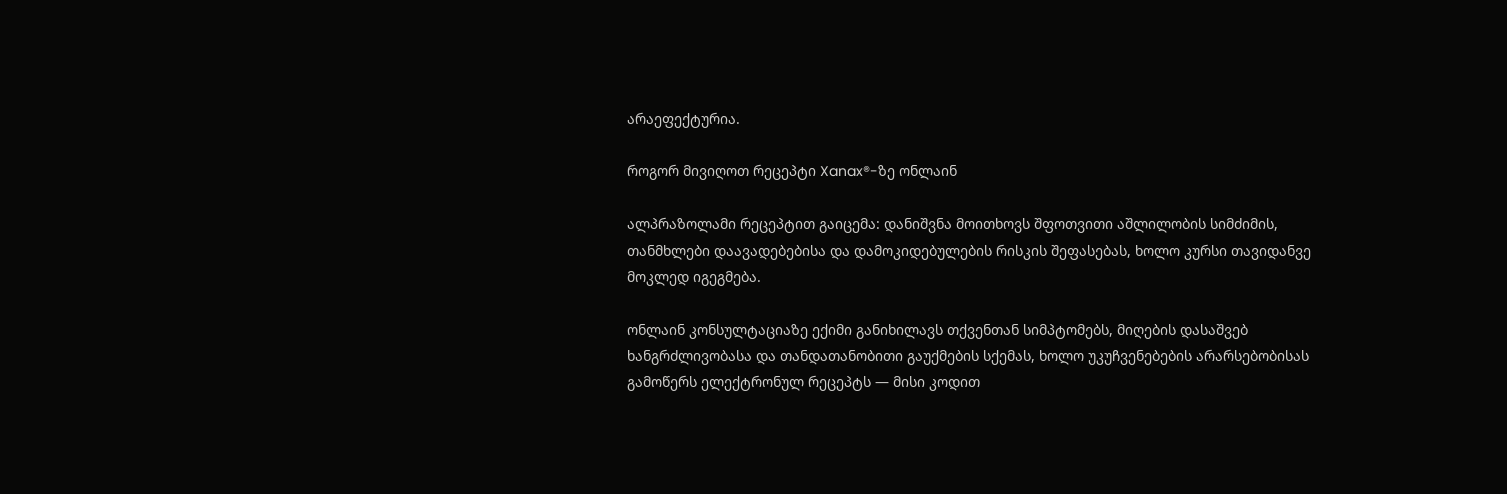არაეფექტურია.

როგორ მივიღოთ რეცეპტი Xanax®-ზე ონლაინ

ალპრაზოლამი რეცეპტით გაიცემა: დანიშვნა მოითხოვს შფოთვითი აშლილობის სიმძიმის, თანმხლები დაავადებებისა და დამოკიდებულების რისკის შეფასებას, ხოლო კურსი თავიდანვე მოკლედ იგეგმება.

ონლაინ კონსულტაციაზე ექიმი განიხილავს თქვენთან სიმპტომებს, მიღების დასაშვებ ხანგრძლივობასა და თანდათანობითი გაუქმების სქემას, ხოლო უკუჩვენებების არარსებობისას გამოწერს ელექტრონულ რეცეპტს — მისი კოდით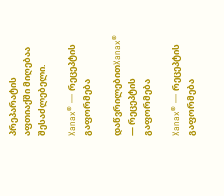პრეპარატის აფთიაქში მიღებაა შესაძლებელი.

Xanax® — რეცეპტის გაფორმება

დაწვრილებითXanax® — რეცეპტის გაფორმება

Xanax® — რეცეპტის გაფორმება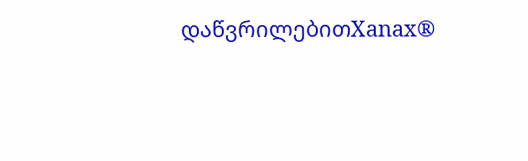დაწვრილებითXanax®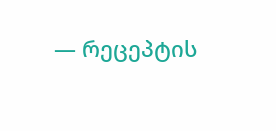— რეცეპტის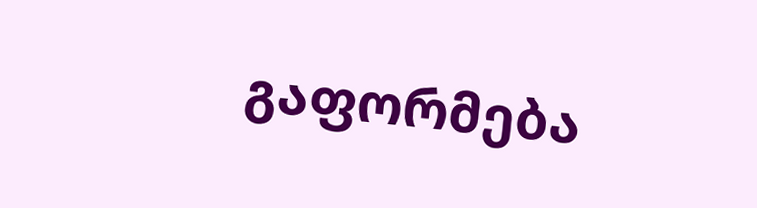გაფორმება